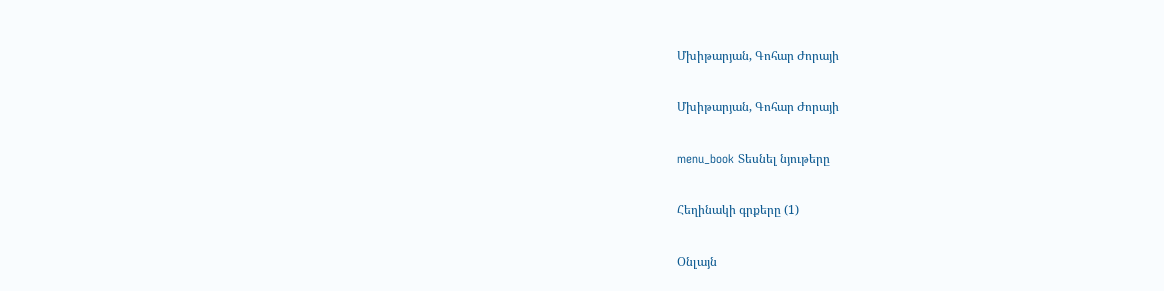Մխիթարյան, Գոհար Ժորայի

Մխիթարյան, Գոհար Ժորայի

menu_book Տեսնել նյութերը

Հեղինակի գրքերը (1)

Օնլայն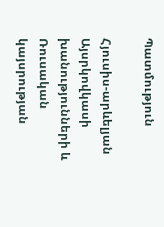Պատմություն

Հյուսիս-արևելյան Այսրկովկասի խանությունների և Ռուսական կայսրության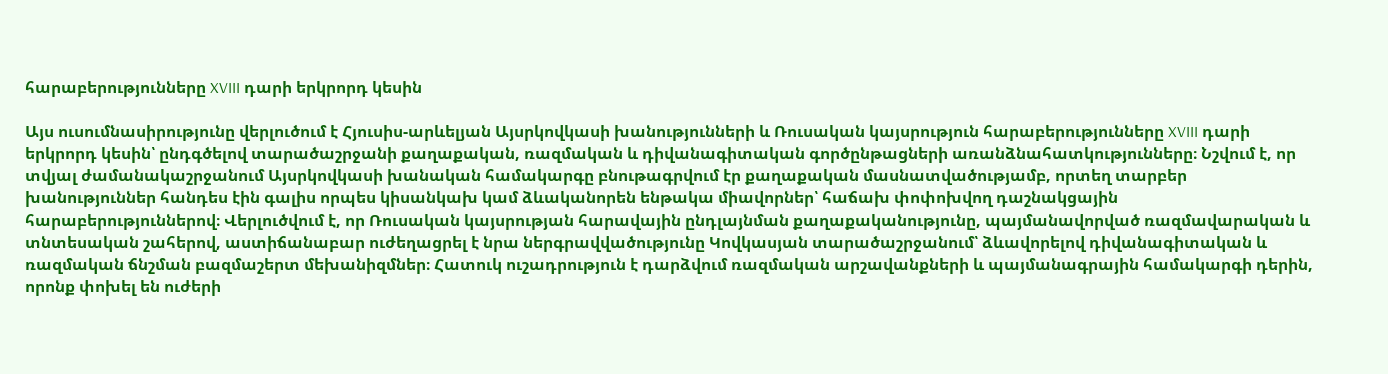հարաբերությունները XVIII դարի երկրորդ կեսին

Այս ուսումնասիրությունը վերլուծում է Հյուսիս-արևելյան Այսրկովկասի խանությունների և Ռուսական կայսրություն հարաբերությունները XVIII դարի երկրորդ կեսին՝ ընդգծելով տարածաշրջանի քաղաքական, ռազմական և դիվանագիտական գործընթացների առանձնահատկությունները։ Նշվում է, որ տվյալ ժամանակաշրջանում Այսրկովկասի խանական համակարգը բնութագրվում էր քաղաքական մասնատվածությամբ, որտեղ տարբեր խանություններ հանդես էին գալիս որպես կիսանկախ կամ ձևականորեն ենթակա միավորներ՝ հաճախ փոփոխվող դաշնակցային հարաբերություններով։ Վերլուծվում է, որ Ռուսական կայսրության հարավային ընդլայնման քաղաքականությունը, պայմանավորված ռազմավարական և տնտեսական շահերով, աստիճանաբար ուժեղացրել է նրա ներգրավվածությունը Կովկասյան տարածաշրջանում՝ ձևավորելով դիվանագիտական և ռազմական ճնշման բազմաշերտ մեխանիզմներ։ Հատուկ ուշադրություն է դարձվում ռազմական արշավանքների և պայմանագրային համակարգի դերին, որոնք փոխել են ուժերի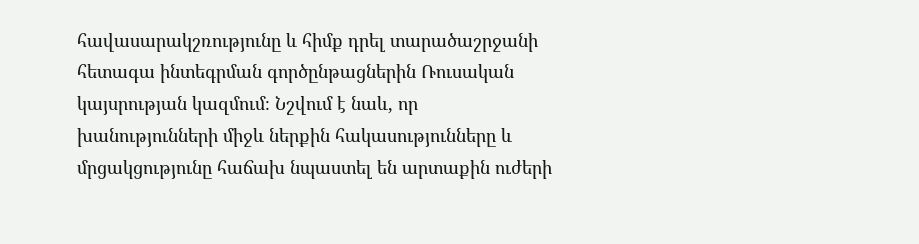հավասարակշռությունը և հիմք դրել տարածաշրջանի հետագա ինտեգրման գործընթացներին Ռուսական կայսրության կազմում։ Նշվում է նաև, որ խանությունների միջև ներքին հակասությունները և մրցակցությունը հաճախ նպաստել են արտաքին ուժերի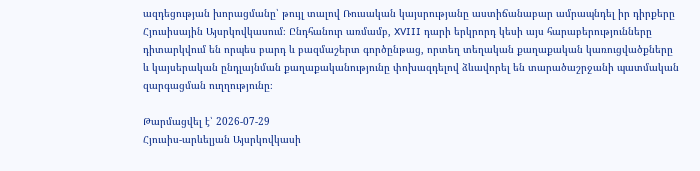ազդեցության խորացմանը՝ թույլ տալով Ռուսական կայսրությանը աստիճանաբար ամրապնդել իր դիրքերը Հյուսիսային Այսրկովկասում։ Ընդհանուր առմամբ, XVIII դարի երկրորդ կեսի այս հարաբերությունները դիտարկվում են որպես բարդ և բազմաշերտ գործընթաց, որտեղ տեղական քաղաքական կառուցվածքները և կայսերական ընդլայնման քաղաքականությունը փոխազդելով ձևավորել են տարածաշրջանի պատմական զարգացման ուղղությունը։

Թարմացվել է՝ 2026-07-29
Հյուսիս-արևելյան Այսրկովկասի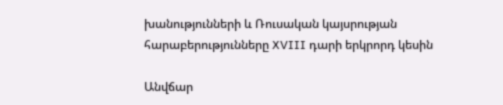խանությունների և Ռուսական կայսրության հարաբերությունները XVIII դարի երկրորդ կեսին

Անվճար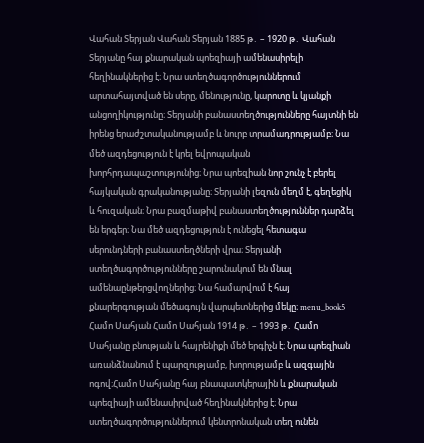Վահան Տերյան Վահան Տերյան 1885 թ․ – 1920 թ․ Վահան Տերյանը հայ քնարական պոեզիայի ամենասիրելի հեղինակներից է։ Նրա ստեղծագործություններում արտահայտված են սերը, մենությունը, կարոտը և կյանքի անցողիկությունը։ Տերյանի բանաստեղծությունները հայտնի են իրենց երաժշտականությամբ և նուրբ տրամադրությամբ։ Նա մեծ ազդեցություն է կրել եվրոպական խորհրդապաշտությունից։ Նրա պոեզիան նոր շունչ է բերել հայկական գրականությանը։ Տերյանի լեզուն մեղմ է, գեղեցիկ և հուզական։ Նրա բազմաթիվ բանաստեղծություններ դարձել են երգեր։ Նա մեծ ազդեցություն է ունեցել հետագա սերունդների բանաստեղծների վրա։ Տերյանի ստեղծագործությունները շարունակում են մնալ ամենաընթերցվողներից։ Նա համարվում է հայ քնարերգության մեծագույն վարպետներից մեկը։ menu_book5 Համո Սահյան Համո Սահյան 1914 թ․ – 1993 թ․ Համո Սահյանը բնության և հայրենիքի մեծ երգիչն է։ Նրա պոեզիան առանձնանում է պարզությամբ, խորությամբ և ազգային ոգով։Համո Սահյանը հայ բնապատկերային և քնարական պոեզիայի ամենասիրված հեղինակներից է։ Նրա ստեղծագործություններում կենտրոնական տեղ ունեն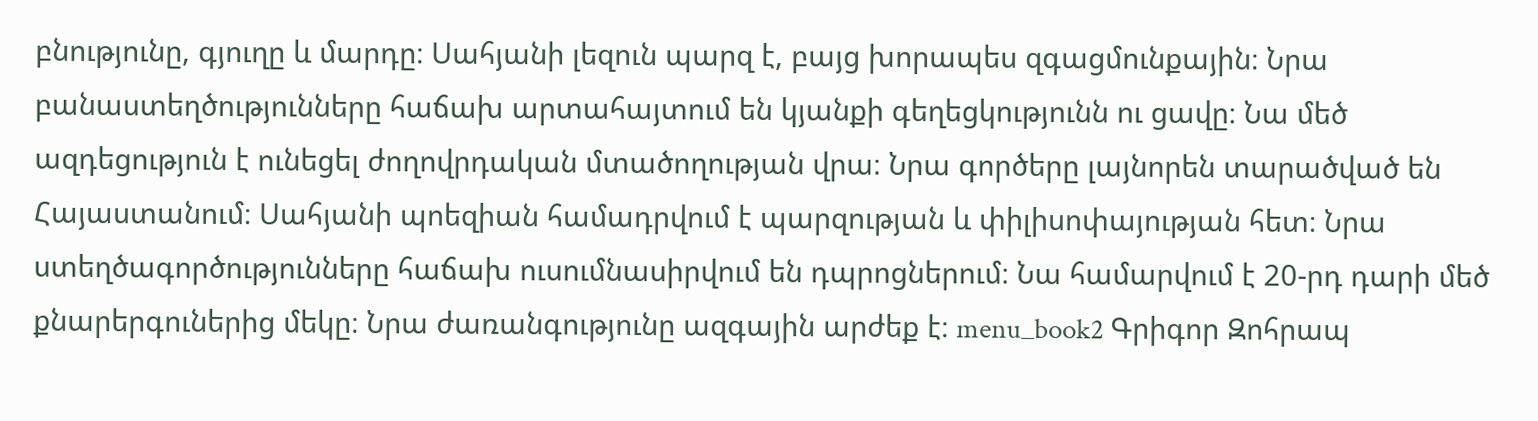բնությունը, գյուղը և մարդը։ Սահյանի լեզուն պարզ է, բայց խորապես զգացմունքային։ Նրա բանաստեղծությունները հաճախ արտահայտում են կյանքի գեղեցկությունն ու ցավը։ Նա մեծ ազդեցություն է ունեցել ժողովրդական մտածողության վրա։ Նրա գործերը լայնորեն տարածված են Հայաստանում։ Սահյանի պոեզիան համադրվում է պարզության և փիլիսոփայության հետ։ Նրա ստեղծագործությունները հաճախ ուսումնասիրվում են դպրոցներում։ Նա համարվում է 20-րդ դարի մեծ քնարերգուներից մեկը։ Նրա ժառանգությունը ազգային արժեք է։ menu_book2 Գրիգոր Զոհրապ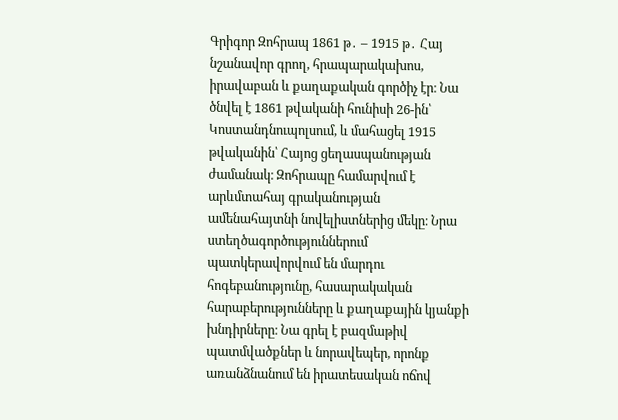Գրիգոր Զոհրապ 1861 թ․ – 1915 թ․ Հայ նշանավոր գրող, հրապարակախոս, իրավաբան և քաղաքական գործիչ էր։ Նա ծնվել է 1861 թվականի հունիսի 26-ին՝ Կոստանդնուպոլսում, և մահացել 1915 թվականին՝ Հայոց ցեղասպանության ժամանակ։ Զոհրապը համարվում է արևմտահայ գրականության ամենահայտնի նովելիստներից մեկը։ Նրա ստեղծագործություններում պատկերավորվում են մարդու հոգեբանությունը, հասարակական հարաբերությունները և քաղաքային կյանքի խնդիրները։ Նա գրել է բազմաթիվ պատմվածքներ և նորավեպեր, որոնք առանձնանում են իրատեսական ոճով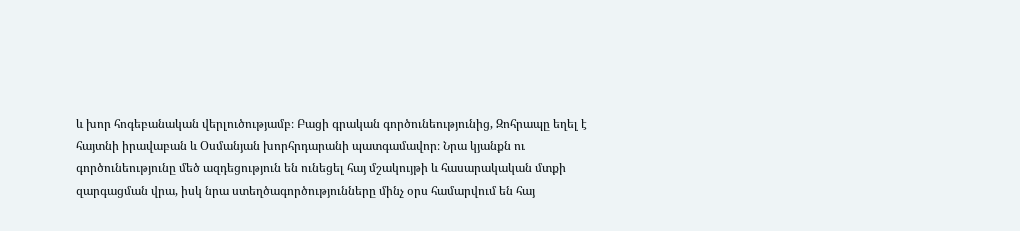և խոր հոգեբանական վերլուծությամբ։ Բացի գրական գործունեությունից, Զոհրապը եղել է հայտնի իրավաբան և Օսմանյան խորհրդարանի պատգամավոր։ Նրա կյանքն ու գործունեությունը մեծ ազդեցություն են ունեցել հայ մշակույթի և հասարակական մտքի զարգացման վրա, իսկ նրա ստեղծագործությունները մինչ օրս համարվում են հայ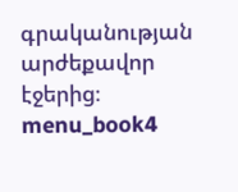գրականության արժեքավոր էջերից։ menu_book4